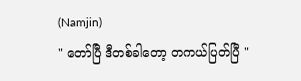(Namjin)
" တော်ပြီ ဒီတစ်ခါတော့ တကယ်ပြတ်ပြီ "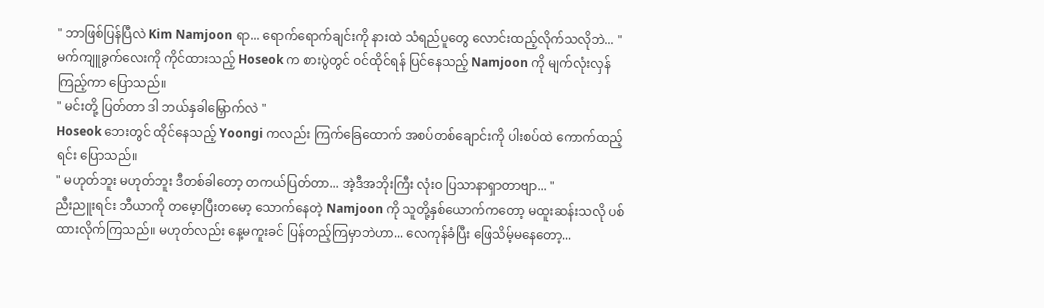" ဘာဖြစ်ပြန်ပြီလဲ Kim Namjoon ရာ... ရောက်ရောက်ချင်းကို နားထဲ သံရည်ပူတွေ လောင်းထည့်လိုက်သလိုဘဲ... "
မက်ကျူခွက်လေးကို ကိုင်ထားသည့် Hoseok က စားပွဲတွင် ဝင်ထိုင်ရန် ပြင်နေသည့် Namjoon ကို မျက်လုံးလှန်ကြည့်ကာ ပြောသည်။
" မင်းတို့ ပြတ်တာ ဒါ ဘယ်နှခါမြှောက်လဲ "
Hoseok ဘေးတွင် ထိုင်နေသည့် Yoongi ကလည်း ကြက်ခြေထောက် အစပ်တစ်ချောင်းကို ပါးစပ်ထဲ ကောက်ထည့်ရင်း ပြောသည်။
" မဟုတ်ဘူး မဟုတ်ဘူး ဒီတစ်ခါတော့ တကယ်ပြတ်တာ... အဲ့ဒီအဘိုးကြီး လုံးဝ ပြသာနာရှာတာဗျာ... "
ညီးညူးရင်း ဘီယာကို တမေ့ာပြီးတမော့ သောက်နေတဲ့ Namjoon ကို သူတို့နှစ်ယောက်ကတော့ မထူးဆန်းသလို ပစ်ထားလိုက်ကြသည်။ မဟုတ်လည်း နေ့မကူးခင် ပြန်တည့်ကြမှာဘဲဟာ... လေကုန်ခံပြီး ဖြေသိမ့်မနေတော့...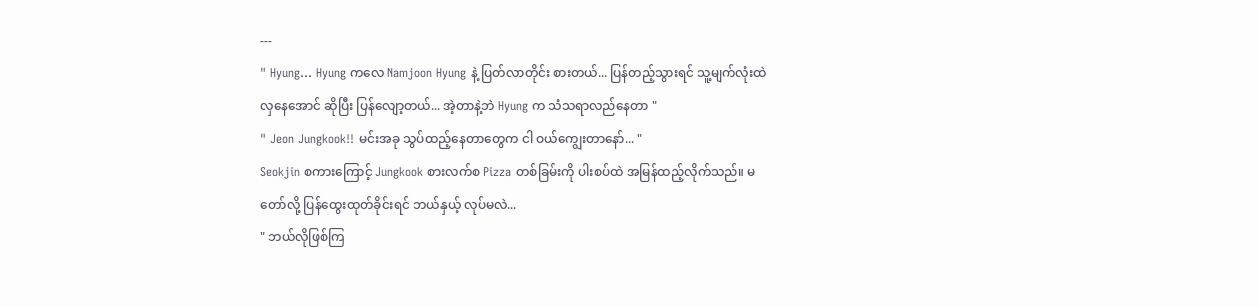---
" Hyung... Hyung ကလေ Namjoon Hyung နဲ့ ပြတ်လာတိုင်း စားတယ်... ပြန်တည့်သွားရင် သူ့မျက်လုံးထဲ လှနေအောင် ဆိုပြီး ပြန်လျော့တယ်... အဲ့တာနဲ့ဘဲ Hyung က သံသရာလည်နေတာ "
" Jeon Jungkook!! မင်းအခု သွပ်ထည့်နေတာတွေက ငါ ဝယ်ကျွေးတာနော်... "
Seokjin စကားကြောင့် Jungkook စားလက်စ Pizza တစ်ခြမ်းကို ပါးစပ်ထဲ အမြန်ထည့်လိုက်သည်။ မတော်လို့ ပြန်ထွေးထုတ်ခိုင်းရင် ဘယ်နှယ့် လုပ်မလဲ...
" ဘယ်လိုဖြစ်ကြ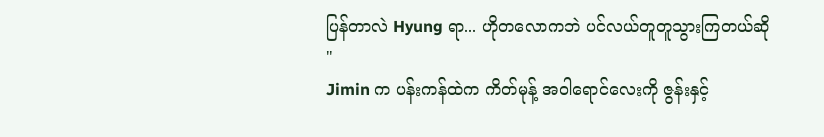ပြန်တာလဲ Hyung ရာ... ဟိုတလောကဘဲ ပင်လယ်တူတူသွားကြတယ်ဆို "
Jimin က ပန်းကန်ထဲက ကိတ်မုန့် အဝါရောင်လေးကို ဇွန်းနှင့်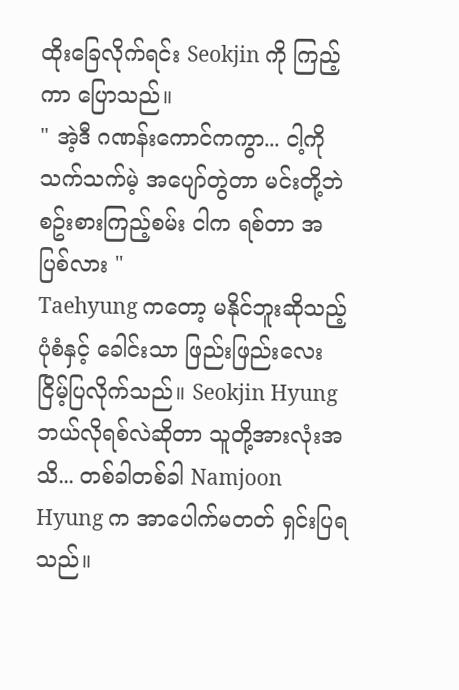ထိုးခြေလိုက်ရင်း Seokjin ကို ကြည့်ကာ ပြောသည်။
" အဲ့ဒီ ဂဏန်းကောင်ကကွာ... ငါ့ကို သက်သက်မဲ့ အပျော်တွဲတာ မင်းတို့ဘဲ စဥ်းစားကြည့်စမ်း ငါက ရစ်တာ အပြစ်လား "
Taehyung ကတော့ မနိုင်ဘူးဆိုသည့် ပုံစံနှင့် ခေါင်းသာ ဖြည်းဖြည်းလေး ငြိမ့်ပြလိုက်သည်။ Seokjin Hyung ဘယ်လိုရစ်လဲဆိုတာ သူတို့အားလုံးအသိ... တစ်ခါတစ်ခါ Namjoon Hyung က အာပေါက်မတတ် ရှင်းပြရသည်။